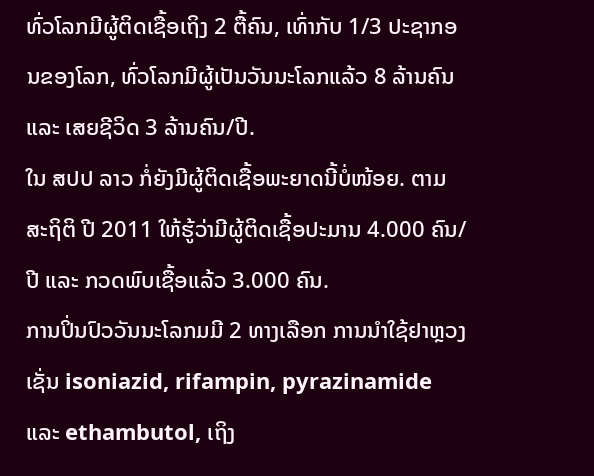ທົ່ວໂລກມີຜູ້ຕິດເຊື້ອເຖິງ 2 ຕື້ຄົນ, ເທົ່າກັບ 1/3 ປະຊາກອນຂອງໂລກ, ທົ່ວໂລກມີຜູ້ເປັນວັນນະໂລກແລ້ວ 8 ລ້ານຄົນ ແລະ ເສຍຊີວິດ 3 ລ້ານຄົນ/ປີ.
ໃນ ສປປ ລາວ ກໍ່ຍັງມີຜູ້ຕິດເຊື້ອພະຍາດນີ້ບໍ່ໜ້ອຍ. ຕາມສະຖິຕິ ປີ 2011 ໃຫ້ຮູ້ວ່າມີຜູ້ຕິດເຊື້ອປະມານ 4.000 ຄົນ/ປີ ແລະ ກວດພົບເຊື້ອແລ້ວ 3.000 ຄົນ.
ການປິ່ນປົວວັນນະໂລກມມີ 2 ທາງເລືອກ ການນຳໃຊ້ຢາຫຼວງເຊັ່ນ isoniazid, rifampin, pyrazinamide ແລະ ethambutol, ເຖິງ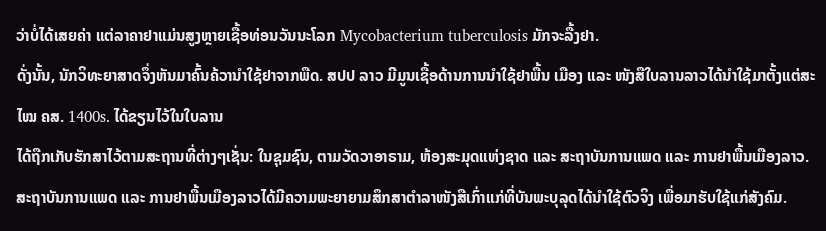ວ່າບໍ່ໄດ້ເສຍຄ່າ ແຕ່ລາຄາຢາແມ່ນສູງຫຼາຍເຊື້ອທ່ອນວັນນະໂລກ Mycobacterium tuberculosis ມັກຈະລື້ງຢາ.
ດັ່ງນັ້ນ, ນັກວິທະຍາສາດຈຶ່ງຫັນມາຄົ້ນຄ້ວານໍາໃຊ້ຢາຈາກພືດ. ສປປ ລາວ ມີມູນເຊື້ອດ້ານການນຳໃຊ້ຢາພື້ນ ເມືອງ ແລະ ໜັງສືໃບລານລາວໄດ້ນຳໃຊ້ມາຕັ້ງແຕ່ສະໄໝ ຄສ. 1400s. ໄດ້ຂຽນໄວ້ໃນໃບລານ
ໄດ້ຖືກເກັບຮັກສາໄວ້ຕາມສະຖານທີ່ຕ່າງໆເຊັ່ນ: ໃນຊຸມຊົນ, ຕາມວັດວາອາຣາມ, ຫ້ອງສະມຸດແຫ່ງຊາດ ແລະ ສະຖາບັນການແພດ ແລະ ການຢາພື້ນເມືອງລາວ. ສະຖາບັນການແພດ ແລະ ການຢາພື້ນເມືອງລາວໄດ້ມີຄວາມພະຍາຍາມສຶກສາຕຳລາໜັງສືເກົ່າແກ່ທີ່ບັນພະບຸລຸດໄດ້ນຳໃຊ້ຕົວຈິງ ເພື່ອມາຮັບໃຊ້ແກ່ສັງຄົມ.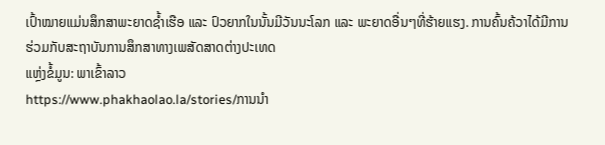ເປົ້າໝາຍແມ່ນສຶກສາພະຍາດຊ້ຳເຮືອ ແລະ ປົວຍາກໃນນັ້ນມີວັນນະໂລກ ແລະ ພະຍາດອື່ນໆທີ່ຮ້າຍແຮງ. ການຄົ້ນຄ້ວາໄດ້ມີການຮ່ວມກັບສະຖາບັນການສຶກສາທາງເພສັດສາດຕ່າງປະເທດ
ແຫຼ່ງຂໍ້ມູນ: ພາເຂົ້າລາວ
https://www.phakhaolao.la/stories/ການນຳ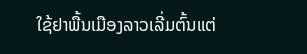ໃຊ້ຢາພື້ນເມືອງລາວເລີ່ມຕົ້ນແຕ່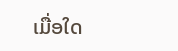ເມື່ອໃດ